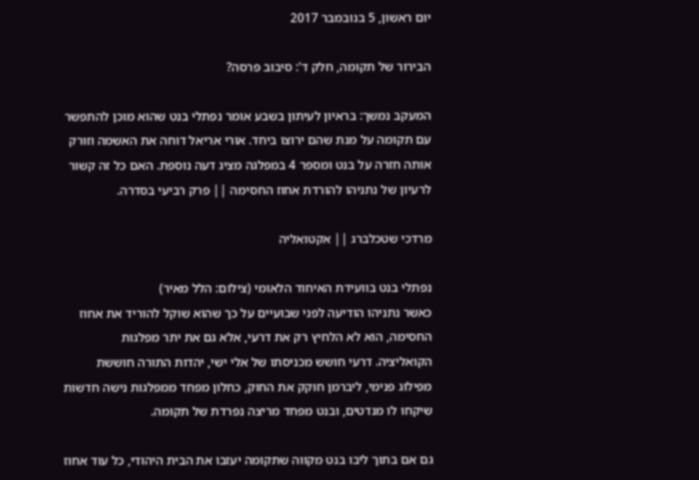יום ראשון, 5 בנובמבר 2017

הבירור של תקומה, חלק ד': סיבוב פרסה?

המעקב נמשך: בראיון לעיתון בשבע אומר נפתלי בנט שהוא מוכן להתפשר עם תקומה על מנת שהם ירוצו ביחד. אורי אריאל דוחה את האשמה וזורק אותה חזרה על בנט ומספר 4 במפלגה מציג דעה נוספת. האם כל זה קשור לרעיון של נתניהו להורדת אחוז החסימה || פרק רביעי בסדרה.

מרדכי שטכלברג || אקטואליה

נפתלי בנט בוועידת האיחוד הלאומי (צילום: הלל מאיר)
כאשר נתניהו הודיעה לפני שבועיים על כך שהוא שוקל להוריד את אחוז החסימה, הוא לא הלחיץ רק את דרעי, אלא גם את יתר מפלגות הקואליציה. דרעי חושש מכניסתו של אלי ישי, יהדות התורה חוששת מפילוג פנימי, ליברמן חוקק את החוק, כחלון מפחד ממפלגות נישה חדשות שיקחו לו מנדטים, ובנט מפחד מריצה נפרדת של תקומה.

גם אם בתוך ליבו בנט מקווה שתקומה יעזבו את הבית היהודי, כל עוד אחוז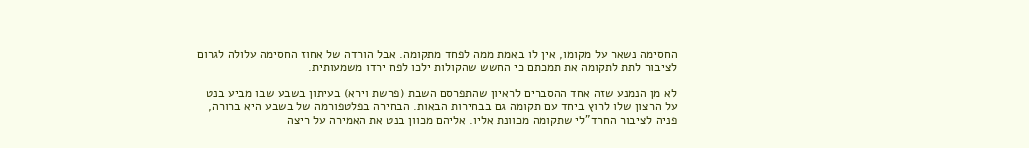החסימה נשאר על מקומו, אין לו באמת ממה לפחד מתקומה. אבל הורדה של אחוז החסימה עלולה לגרום לציבור לתת לתקומה את תמכתם כי החשש שהקולות ילכו לפח ירדו משמעותית.

לא מן הנמנע שזה אחד ההסברים לראיון שהתפרסם השבת (פרשת וירא) בעיתון בשבע שבו מביע בנט על הרצון שלו לרוץ ביחד עם תקומה גם בבחירות הבאות. הבחירה בפלטפורמה של בשבע היא ברורה, פניה לציבור החרד"לי שתקומה מכוונת אליו. אליהם מכוון בנט את האמירה על ריצה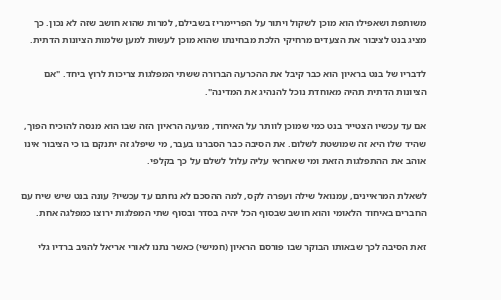משותפת ושאפילו הוא מוכן לשקול ויתור על הפריימריז בשבילם, למרות שהוא חושב שזה לא נכון. כך מציג בנט לציבור את הצעדים מרחיקי הלכת מבחינתו שהוא מוכן לעשות למען שלמות הציונות הדתית.

לדבריו של בנט בראיון הוא כבר קיבל את ההכרעה הברורה ששתי המפלגות צריכות לרוץ ביחד. "אם הציונות הדתית תהיה מאוחדת נוכל להנהיג את המדינה".

אם עד עכשיו הצטייר בנט כמי שמוכן לוותר על האיחוד, מגיעה הראיון הזה שבו הוא מנסה להוכיח הפוך, שהיד שלו היא זה שמושטת לשלום. את הסיבה כבר הסברנו בעבר, מי שיפלג זה יתנקם בו כי הציבור אינו אוהב את ההתפלגות הזאת ומי שאחראי עליה עלול לשלם על כך בקלפי.

לשאלת המראיינים, עמנואל שילה ועפרה לקס, למה ההסכם לא נחתם עד עכשיו? עונה בנט שיש שיח עם החברים באיחוד הלאומי והוא חושב שבסוף הכל יהיה בסדר ובסוף שתי המפלגות ירוצו כמפלגה אחת.

זאת הסיבה לכך שבאותו הבוקר שבו פורסם הראיון (חמישי) כאשר נתנו לאורי אריאל להגיב ברדיו גלי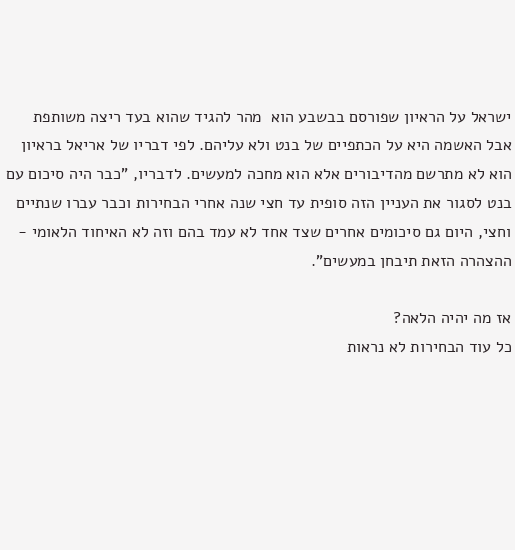ישראל על הראיון שפורסם בבשבע הוא  מהר להגיד שהוא בעד ריצה משותפת אבל האשמה היא על הכתפיים של בנט ולא עליהם. לפי דבריו של אריאל בראיון הוא לא מתרשם מהדיבורים אלא הוא מחכה למעשים. לדבריו, "כבר היה סיכום עם בנט לסגור את העניין הזה סופית עד חצי שנה אחרי הבחירות וכבר עברו שנתיים וחצי, היום גם סיכומים אחרים שצד אחד לא עמד בהם וזה לא האיחוד הלאומי - ההצהרה הזאת תיבחן במעשים".

אז מה יהיה הלאה?
כל עוד הבחירות לא נראות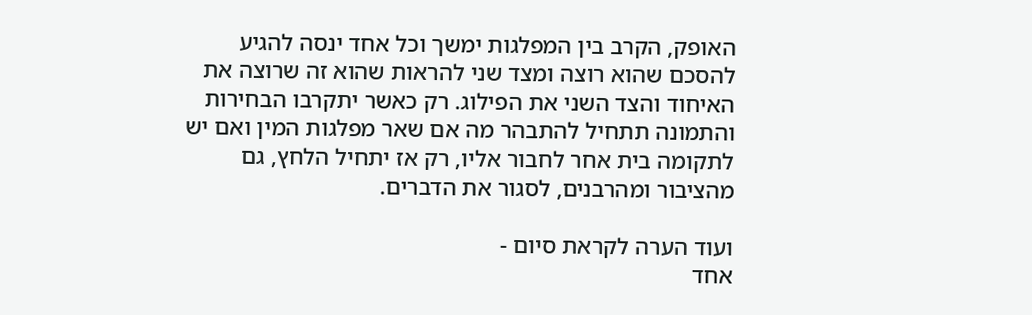האופק, הקרב בין המפלגות ימשך וכל אחד ינסה להגיע להסכם שהוא רוצה ומצד שני להראות שהוא זה שרוצה את האיחוד והצד השני את הפילוג. רק כאשר יתקרבו הבחירות והתמונה תתחיל להתבהר מה אם שאר מפלגות המין ואם יש לתקומה בית אחר לחבור אליו, רק אז יתחיל הלחץ, גם מהציבור ומהרבנים, לסגור את הדברים.

ועוד הערה לקראת סיום -
אחד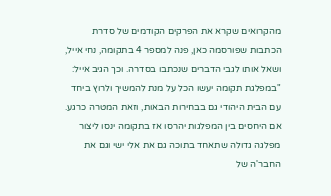מהקרואים שקרא את הפרקים הקודמים של סדרת הכתבות שפורסמה כאן, פנה למספר 4 בתקומה, נחי אייל, ושאל אותו לגבי הדברים שנכתבו בסדרה. וכך הגיב אייל: "במפלגת תקומה יעשו הכל על מנת להמשיך ולרוץ ביחד עם הבית היהודי גם בבחירות הבאות, וזאת המטרה כרגע. אם היחסים בין המפלגות יהרסו אז בתקומה ינסו ליצור מפלגה גדולה שתאחד בתוכה גם את אלי ישי וגם את החבר'ה של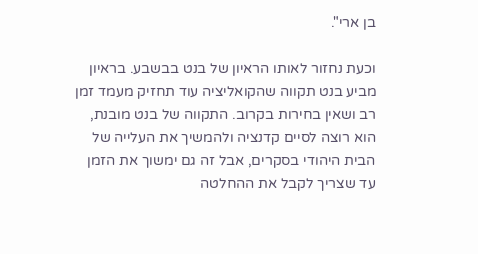בן ארי".

וכעת נחזור לאותו הראיון של בנט בבשבע. בראיון מביע בנט תקווה שהקואליציה עוד תחזיק מעמד זמן רב ושאין בחירות בקרוב. התקווה של בנט מובנת, הוא רוצה לסיים קדנציה ולהמשיך את העלייה של הבית היהודי בסקרים, אבל זה גם ימשוך את הזמן עד שצריך לקבל את ההחלטה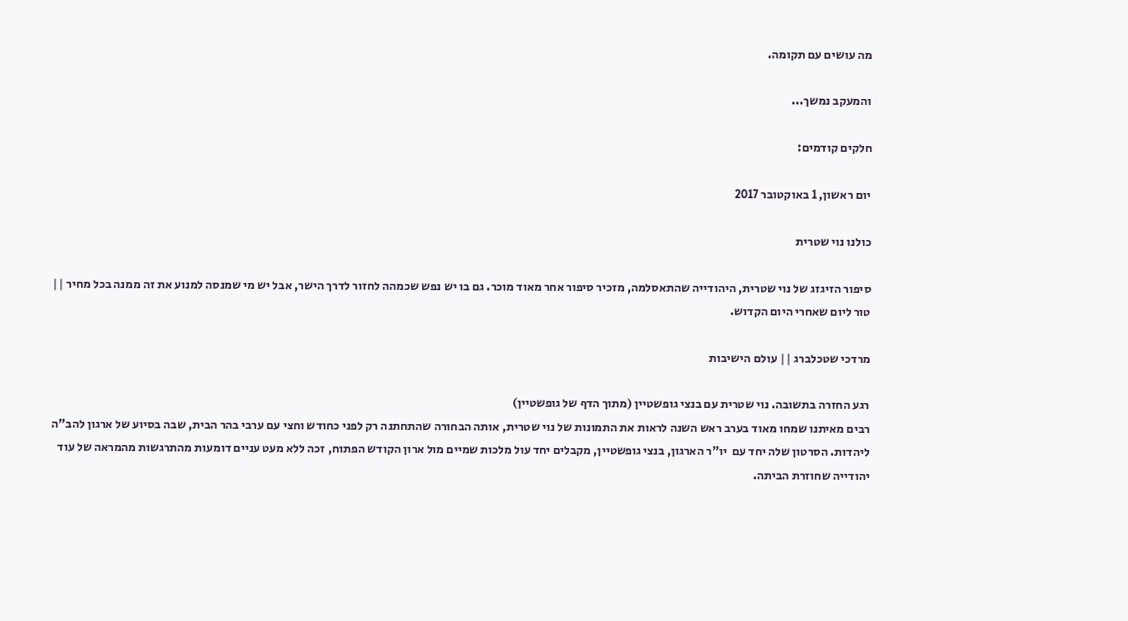מה עושים עם תקומה.

והמעקב נמשך...

חלקים קודמים:

יום ראשון, 1 באוקטובר 2017

כולנו נוי שטרית

סיפור הזיגזג של נוי שטרית, היהודייה שהתאסלמה, מזכיר סיפור אחר מאוד מוכר. גם בו יש נפש שכמהה לחזור לדרך הישר, אבל יש מי שמנסה למנוע את זה ממנה בכל מחיר || טור ליום שאחרי היום הקדוש.

מרדכי שטכלברג || עולם הישיבות

רגע החזרה בתשובה. נוי שטרית עם בנצי גופשטיין (מתוך הדף של גופשטיין)
רבים מאיתנו שמחו מאוד בערב ראש השנה לראות את התמונות של נוי שטרית, אותה הבחורה שהתחתנה רק לפני כחודש וחצי עם ערבי בהר הבית, שבה בסיוע של ארגון להב"ה ליהדות. הסרטון שלה יחד עם  יו"ר הארגון, בנצי גופשטיין, מקבלים יחד עול מלכות שמיים מול ארון הקודש הפתוח, זכה ללא מעט עניים דומעות מהתרגשות מהמראה של עוד יהודייה שחוזרת הביתה.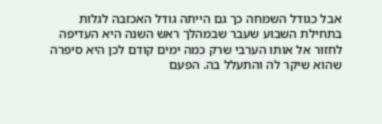אבל כגודל השמחה כך גם הייתה גודל האכזבה לגלות בתחילת השבוע שעבר שבמהלך ראש השנה היא העדיפה לחזור אל אותו הערבי שרק כמה ימים קודם לכן היא סיפרה שהוא שיקר לה והתעלל בה. הפעם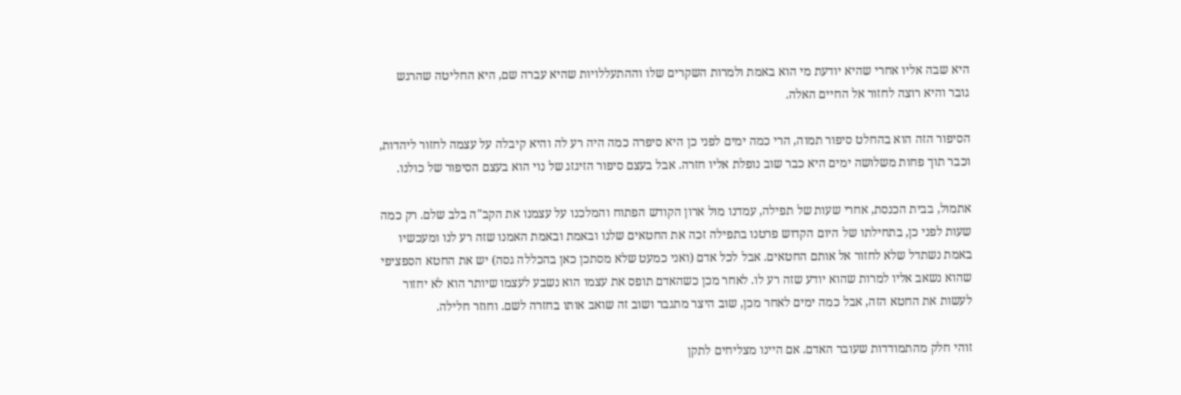היא שבה אליו אחרי שהיא יודעת מי הוא באמת ולמרות השקרים שלו וההתעללויות שהיא עברה שם, היא החליטה שהרגש גובר והיא רוצה לחזור אל החיים האלה.

הסיפור הזה הוא בהחלט סיפור תמוה, הרי כמה ימים לפני כן היא סיפרה כמה היה רע לה והיא קיבלה על עצמה לחזור ליהדות, וכבר תוך פחות משלושה ימים היא כבר שוב נופלת אליו חזרה. אבל בעצם סיפור הזיגזג של נוי הוא בעצם הסיפור של כולנו.

אתמול, בבית הכנסת, אחרי שעות של תפילה, עמדנו מול ארון הקודש הפתוח והמלכנו על עצמנו את הקב"ה בלב שלם. רק כמה שעות לפני כן, בתחילתו של היום הקדוש פרטנו בתפילה זכה את החטאים שלנו ובאמת ובאמת האמנו שזה רע לנו ומעכשיו באמת נשתדל שלא לחזור אל אותם החטאים. אבל לכל אדם (ואני כמעט שלא מסתכן כאן בהכללה גסה) יש את החטא הספציפי שהוא נשאב אליו למרות שהוא יודע שזה רע לו. לאחר מכן כשהאדם תופס את עצמו הוא נשבע לעצמו שיותר הוא לא יחזור לעשות את החטא הזה, אבל כמה ימים לאחר מכן, שוב היצר מתגבר ושוב זה שואב אותו בחזרה לשם. וחוזר חלילה.

זוהי חלק מהתמודדות שעובר האדם. אם היינו מצליחים לתקן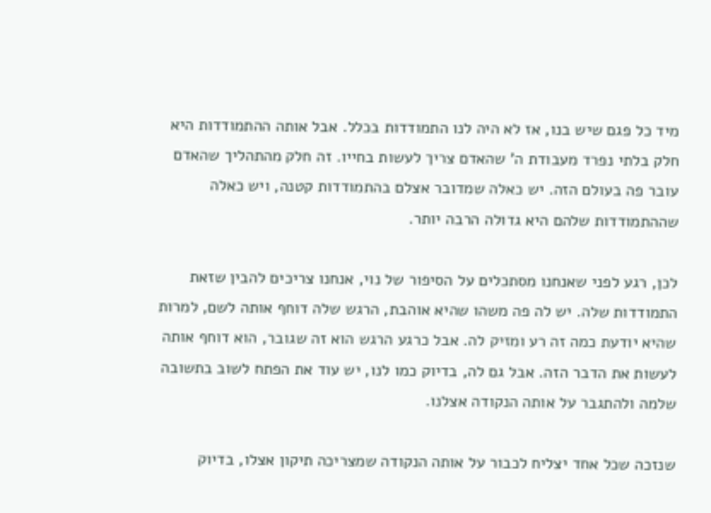מיד כל פגם שיש בנו, אז לא היה לנו התמודדות בכלל. אבל אותה ההתמודדות היא חלק בלתי נפרד מעבודת ה' שהאדם צריך לעשות בחייו. זה חלק מהתהליך שהאדם עובר פה בעולם הזה. יש כאלה שמדובר אצלם בהתמודדות קטנה, ויש כאלה שההתמודדות שלהם היא גדולה הרבה יותר.

לכן, רגע לפני שאנחנו מסתכלים על הסיפור של נוי, אנחנו צריכים להבין שזאת התמודדות שלה. יש לה פה משהו שהיא אוהבת, הרגש שלה דוחף אותה לשם, למרות שהיא יודעת כמה זה רע ומזיק לה. אבל כרגע הרגש הוא זה שגובר, הוא דוחף אותה לעשות את הדבר הזה. אבל גם לה, בדיוק כמו לנו, יש עוד את הפתח לשוב בתשובה שלמה ולהתגבר על אותה הנקודה אצלנו.

שנזכה שכל אחד יצליח לכבור על אותה הנקודה שמצריכה תיקון אצלו, בדיוק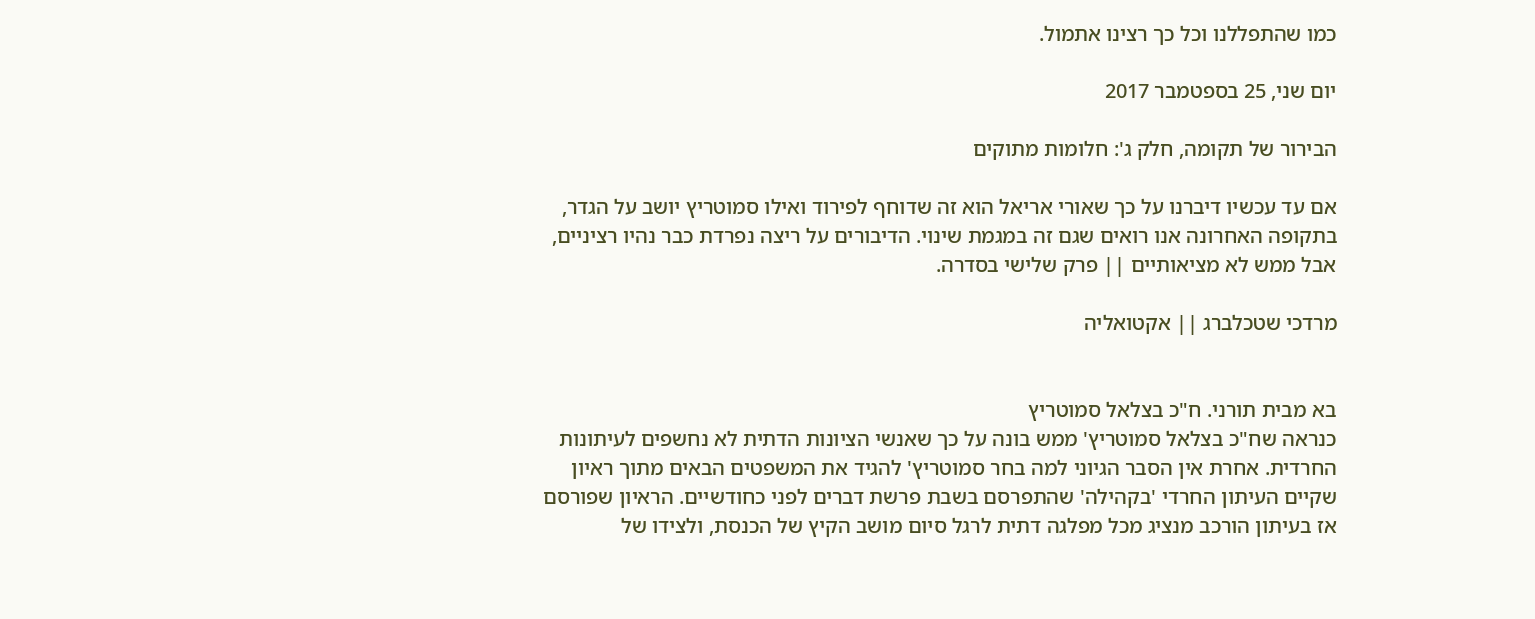כמו שהתפללנו וכל כך רצינו אתמול.

יום שני, 25 בספטמבר 2017

הבירור של תקומה, חלק ג': חלומות מתוקים

אם עד עכשיו דיברנו על כך שאורי אריאל הוא זה שדוחף לפירוד ואילו סמוטריץ יושב על הגדר, בתקופה האחרונה אנו רואים שגם זה במגמת שינוי. הדיבורים על ריצה נפרדת כבר נהיו רציניים, אבל ממש לא מציאותיים || פרק שלישי בסדרה.

מרדכי שטכלברג || אקטואליה


בא מבית תורני. ח"כ בצלאל סמוטריץ
כנראה שח"כ בצלאל סמוטריץ' ממש בונה על כך שאנשי הציונות הדתית לא נחשפים לעיתונות החרדית. אחרת אין הסבר הגיוני למה בחר סמוטריץ' להגיד את המשפטים הבאים מתוך ראיון שקיים העיתון החרדי 'בקהילה' שהתפרסם בשבת פרשת דברים לפני כחודשיים. הראיון שפורסם אז בעיתון הורכב מנציג מכל מפלגה דתית לרגל סיום מושב הקיץ של הכנסת, ולצידו של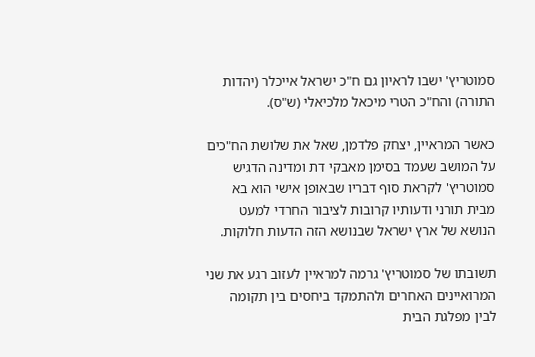סמוטריץ' ישבו לראיון גם ח"כ ישראל אייכלר (יהדות התורה) והח"כ הטרי מיכאל מלכיאלי (ש"ס).

כאשר המראיין, יצחק פלדמן, שאל את שלושת הח"כים על המושב שעמד בסימן מאבקי דת ומדינה הדגיש סמוטריץ' לקראת סוף דבריו שבאופן אישי הוא בא מבית תורני ודעותיו קרובות לציבור החרדי למעט הנושא של ארץ ישראל שבנושא הזה הדעות חלוקות.

תשובתו של סמוטריץ' גרמה למראיין לעזוב רגע את שני המרואיינים האחרים ולהתמקד ביחסים בין תקומה לבין מפלגת הבית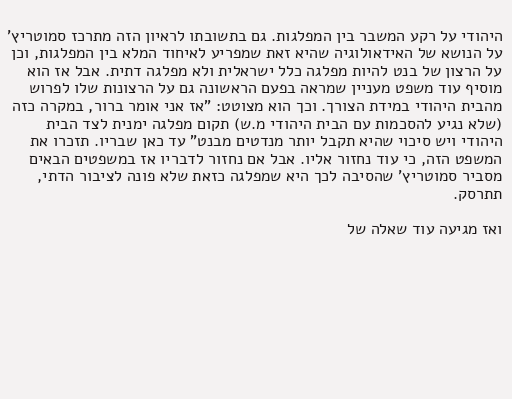היהודי על רקע המשבר בין המפלגות. גם בתשובתו לראיון הזה מתרכז סמוטריץ' על הנושא של האידאולוגיה שהיא זאת שמפריע לאיחוד המלא בין המפלגות, וכן על הרצון של בנט להיות מפלגה כלל ישראלית ולא מפלגה דתית. אבל אז הוא מוסיף עוד משפט מעניין שמראה בפעם הראשונה גם על הרצונות שלו לפרוש מהבית היהודי במידת הצורך. וכך הוא מצוטט: "אז אני אומר ברור, במקרה כזה (שלא נגיע להסכמות עם הבית היהודי מ.ש) תקום מפלגה ימנית לצד הבית היהודי ויש סיכוי שהיא תקבל יותר מנדטים מבנט" עד כאן שבריו. תזכרו את המשפט הזה, כי עוד נחזור אליו. אבל אם נחזור לדבריו אז במשפטים הבאים מסביר סמוטריץ' שהסיבה לכך היא שמפלגה כזאת שלא פונה לציבור הדתי, תתרסק.

ואז מגיעה עוד שאלה של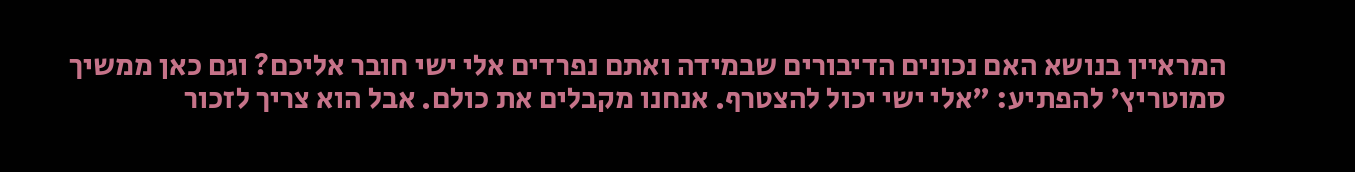המראיין בנושא האם נכונים הדיבורים שבמידה ואתם נפרדים אלי ישי חובר אליכם? וגם כאן ממשיך סמוטריץ' להפתיע: "אלי ישי יכול להצטרף. אנחנו מקבלים את כולם. אבל הוא צריך לזכור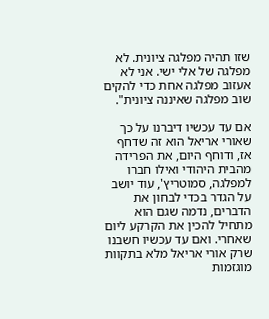שזו תהיה מפלגה ציונית. לא מפלגה של אלי ישי. אני לא אעזוב מפלגה אחת כדי להקים שוב מפלגה שאיננה ציונית".

אם עד עכשיו דיברנו על כך שאורי אריאל הוא זה שדחף אז, ודוחף היום, את הפרידה מהבית היהודי ואילו חברו למפלגה, סמוטריץ', עוד יושב על הגדר בכדי לבחון את הדברים, נדמה שגם הוא מתחיל להכין את הקרקע ליום שאחרי. ואם עד עכשיו חשבנו שרק אורי אריאל מלא בתקוות מוגזמות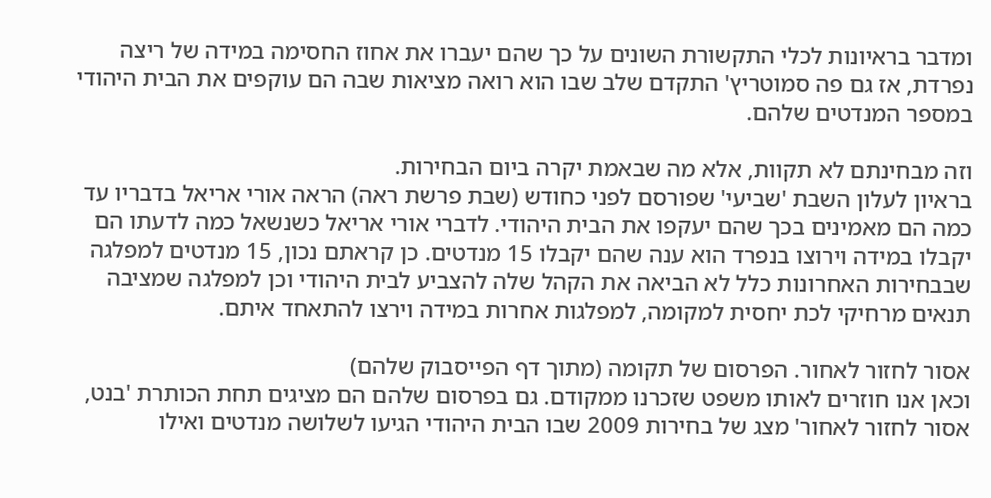ומדבר בראיונות לכלי התקשורת השונים על כך שהם יעברו את אחוז החסימה במידה של ריצה נפרדת, אז גם פה סמוטריץ' התקדם שלב שבו הוא רואה מציאות שבה הם עוקפים את הבית היהודי במספר המנדטים שלהם.

וזה מבחינתם לא תקוות, אלא מה שבאמת יקרה ביום הבחירות.
בראיון לעלון השבת 'שביעי' שפורסם לפני כחודש (שבת פרשת ראה) הראה אורי אריאל בדבריו עד כמה הם מאמינים בכך שהם יעקפו את הבית היהודי. לדברי אורי אריאל כשנשאל כמה לדעתו הם יקבלו במידה וירוצו בנפרד הוא ענה שהם יקבלו 15 מנדטים. כן קראתם נכון, 15 מנדטים למפלגה שבבחירות האחרונות כלל לא הביאה את הקהל שלה להצביע לבית היהודי וכן למפלגה שמציבה תנאים מרחיקי לכת יחסית למקומה, למפלגות אחרות במידה וירצו להתאחד איתם.

אסור לחזור לאחור. הפרסום של תקומה (מתוך דף הפייסבוק שלהם)
וכאן אנו חוזרים לאותו משפט שזכרנו ממקודם. גם בפרסום שלהם הם מציגים תחת הכותרת 'בנט, אסור לחזור לאחור' מצג של בחירות 2009 שבו הבית היהודי הגיעו לשלושה מנדטים ואילו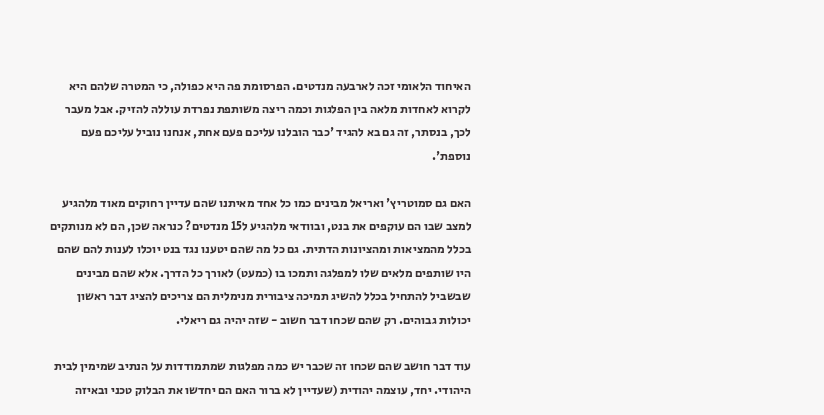האיחוד הלאומי זכה לארבעה מנדטים. הפרסומת פה היא כפולה, כי המטרה שלהם היא לקרוא לאחדות מלאה בין הפלגות וכמה ריצה משותפת נפרדת עוללה להזיק. אבל מעבר לכך, בנסתר, זה גם בא להגיד 'כבר הובלנו עליכם פעם אחת, אנחנו נוביל עליכם פעם נוספת'.

האם גם סמוטריץ' ואריאל מבינים כמו כל אחד מאיתנו שהם עדיין רחוקים מאוד מלהגיע למצב שבו הם עוקפים את בנט, ובוודאי מלהגיע ל15 מנדטים? כנראה שכן, הם לא מנותקים בכלל מהמציאות ומהציונות הדתית. גם כל מה שהם יטענו נגד בנט יוכלו לענות להם שהם היו שותפים מלאים שלו למפלגה ותמכו בו (כמעט) לאורך כל הדרך. אלא שהם מבינים שבשביל להתחיל בכלל להשיג תמיכה ציבורית מנימלית הם צריכים להציג דבר ראשון יכולות גבוהים. רק שהם שכחו דבר חשוב - שזה יהיה גם ריאלי.

עוד דבר חושב שהם שכחו זה שכבר יש כמה מפלגות שמתמודדות על הנתיב שמימין לבית היהודי. יחד, עוצמה יהודית (שעדיין לא ברור האם הם יחדשו את הבלוק טכני ובאיזה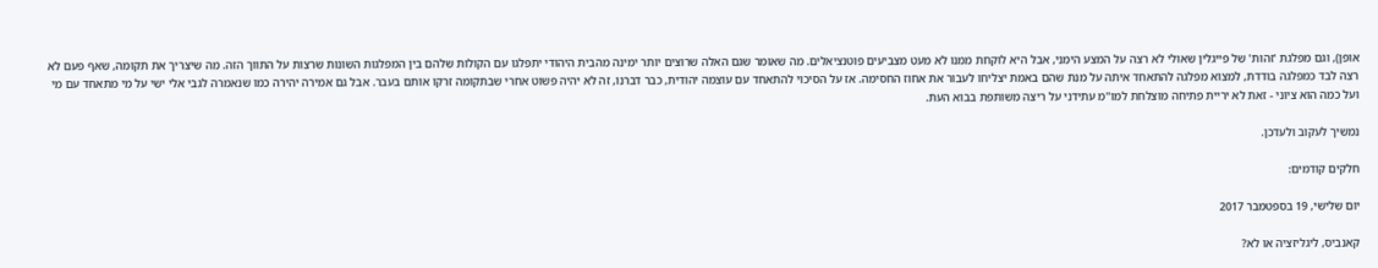אופן), וגם מפלגת 'זהות' של פייגלין שאולי לא רצה על המצע הימני, אבל היא לוקחת ממנו לא מעט מצביעים פוטנציאלים. מה שאומר שגם האלה שרוצים יותר ימינה מהבית היהודי יתפלגו עם הקולות שלהם בין המפלגות השונות שרצות על התווך הזה. מה שיצריך את תקומה, שאף פעם לא רצה לבד כמפלגה בודדת, למצוא מפלגה להתאחד איתה על מנת שהם באמת יצליחו לעבור את אחוז החסימה. אז על הסיכוי להתאחד עם עוצמה יהודית, כבר דברנו, זה לא יהיה פשוט אחרי שבתקומה זרקו אותם בעבר. אבל גם אמירה יהירה כמו שנאמרה לגבי אלי ישי על מי מתאחד עם מי ועל כמה הוא ציוני - זאת לא יריית פתיחה מוצלחת למו"מ עתידני על ריצה משותפת בבוא העת.

נמשיך לעקוב ולעדכן.

חלקים קודמים:

יום שלישי, 19 בספטמבר 2017

קאנביס, ליגליזציה או לא?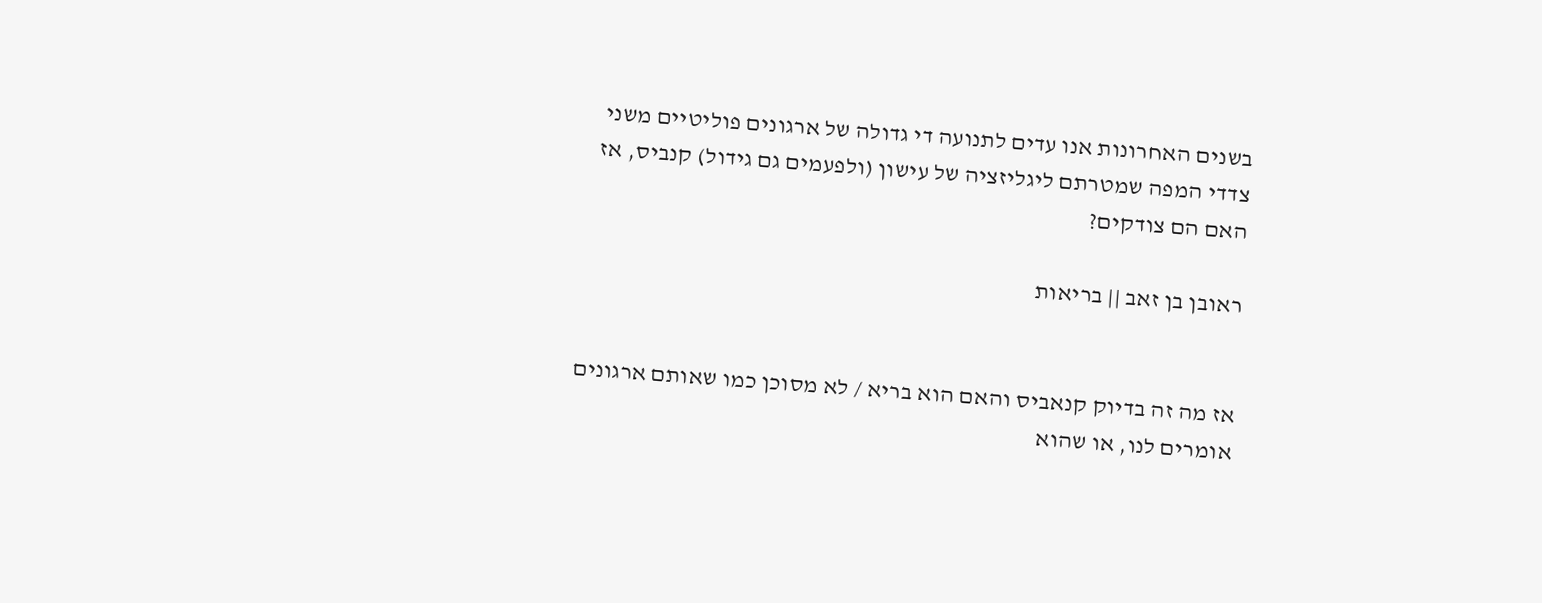בשנים האחרונות אנו עדים לתנועה די גדולה של ארגונים פוליטיים משני צדדי המפה שמטרתם ליגליזציה של עישון (ולפעמים גם גידול) קנביס, אז האם הם צודקים?

ראובן בן זאב || בריאות


אז מה זה בדיוק קנאביס והאם הוא בריא / לא מסוכן כמו שאותם ארגונים אומרים לנו, או שהוא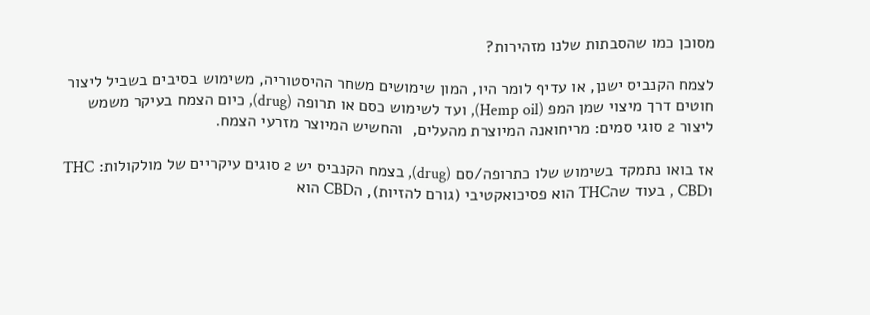מסוכן כמו שהסבתות שלנו מזהירות?

לצמח הקנביס ישנן, או עדיף לומר היו, המון שימושים משחר ההיסטוריה, משימוש בסיבים בשביל ליצור חוטים דרך מיצוי שמן המפ (Hemp oil), ועד לשימוש כסם או תרופה (drug), כיום הצמח בעיקר משמש ליצור 2 סוגי סמים: מריחואנה המיוצרת מהעלים,  והחשיש המיוצר מזרעי הצמח.

אז בואו נתמקד בשימוש שלו כתרופה/סם (drug), בצמח הקנביס יש 2 סוגים עיקריים של מולקולות: THC וCBD , בעוד שהTHC הוא פסיכואקטיבי (גורם להזיות), הCBD הוא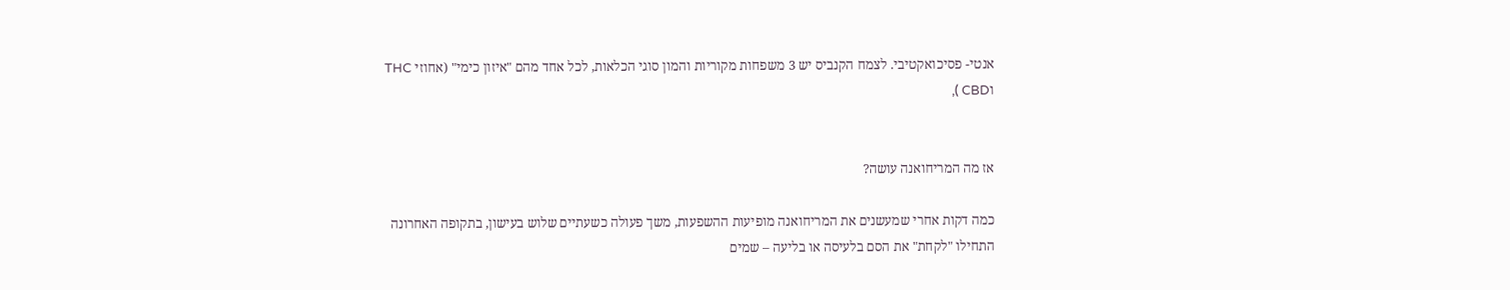אנטי- פסיכואקטיבי. לצמח הקנביס יש 3 משפחות מקוריות והמון סוגי הכלאות, לכל אחד מהם "איזון כימי" (אחוזי THC וCBD ),


אז מה המריחואנה עושה?

כמה דקות אחרי שמעשנים את המריחואנה מופיעות ההשפעות, משך פעולה כשעתיים שלוש בעישון, בתקופה האחרונה התחילו "לקחת" את הסם בלעיסה או בליעה – שמים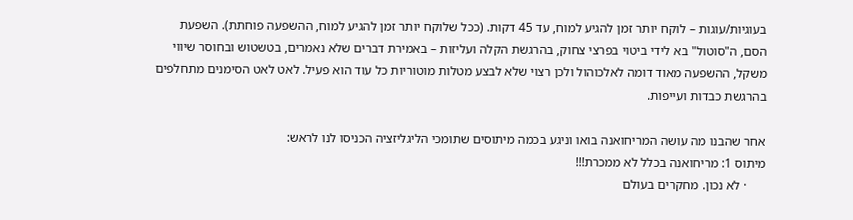בעוגיות/עוגות – לוקח יותר זמן להגיע למוח, עד 45 דקות. (ככל שלוקח יותר זמן להגיע למוח, ההשפעה פוחתת). השפעת הסם, ה"סוטול" בא לידי ביטוי בפרצי צחוק, בהרגשת הקלה ועליזות – באמירת דברים שלא נאמרים, בטשטוש ובחוסר שיווי משקל, ההשפעה מאוד דומה לאלכוהול ולכן רצוי שלא לבצע מטלות מוטוריות כל עוד הוא פעיל. לאט לאט הסימנים מתחלפים בהרגשת כבדות ועייפות.

אחר שהבנו מה עושה המריחואנה בואו וניגע בכמה מיתוסים שתומכי הליגליזציה הכניסו לנו לראש:
מיתוס 1: מריחואנה בכלל לא ממכרת!!!
      · לא נכון. מחקרים בעולם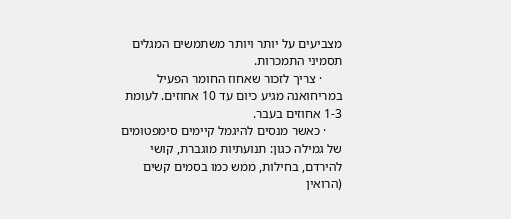מצביעים על יותר ויותר משתמשים המגלים תסמיני התמכרות.
      · צריך לזכור שאחוז החומר הפעיל במריחואנה מגיע כיום עד 10 אחוזים. לעומת 1-3 אחוזים בעבר.
     · כאשר מנסים להיגמל קיימים סימפטומים של גמילה כגון: תנועתיות מוגברת, קושי להירדם, בחילות, ממש כמו בסמים קשים (הרואין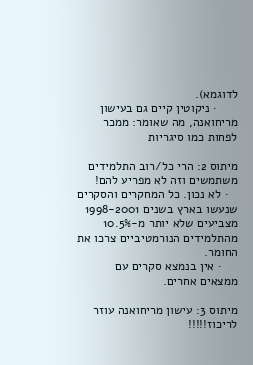לדוגמא).
      · ניקוטין קיים גם בעישון מריחואנה, מה שאומר: ממכר לפחות כמו סיגריות

מיתוס 2: הרי כל/רוב התלמידים משתמשים וזה לא מפריע להם!
   · לא נכון. כל המחקרים והסקרים שנעשו בארץ בשנים 1998-2001 מצביעים שלא יותר מ-10.5% מהתלמידים הנורמטיביים צרכו את החומר.
     · אין בנמצא סקרים עם ממצאים אחרים.

מיתוס 3: עישון מריחואנה עוזר לריכוז!!!!!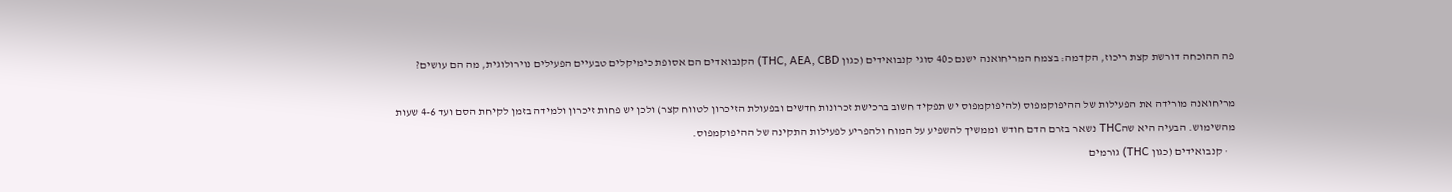פה ההוכחה דורשת קצת ריכוז, הקדמה: בצמח המריחואנה ישנם כ40 סוגי קנבואידים (כגון THC, AEA, CBD) הקנבואדים הם אסופת כימיקלים טבעיים הפעילים נוירולוגית, מה הם עושים?

מריחואנה מורידה את הפעילות של ההיפוקמפוס (להיפוקמפוס יש תפקיד חשוב ברכישת זכרונות חדשים ובפעולת הזיכרון לטווח קצר) ולכן יש פחות זיכרון ולמידה בזמן לקיחת הסם ועד 4-6 שעות מהשימוש. הבעיה היא שהTHC נשאר בזרם הדם חודש וממשיך להשפיע על המוח ולהפריע לפעילות התקינה של ההיפוקמפוס.
   · קנבואידים (כגון THC) גורמים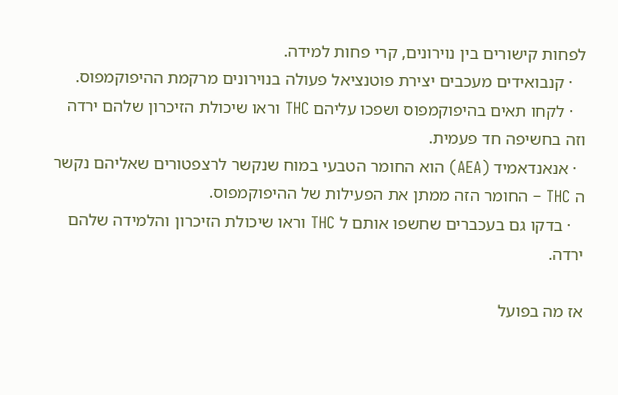לפחות קישורים בין נוירונים, קרי פחות למידה.
   · קנבואידים מעכבים יצירת פוטנציאל פעולה בנוירונים מרקמת ההיפוקמפוס.
   · לקחו תאים בהיפוקמפוס ושפכו עליהם THC וראו שיכולת הזיכרון שלהם ירדה וזה בחשיפה חד פעמית.
  · אנאנדאמיד (AEA) הוא החומר הטבעי במוח שנקשר לרצפטורים שאליהם נקשר ה THC – החומר הזה ממתן את הפעילות של ההיפוקמפוס.
   · בדקו גם בעכברים שחשפו אותם ל THC וראו שיכולת הזיכרון והלמידה שלהם ירדה.

אז מה בפועל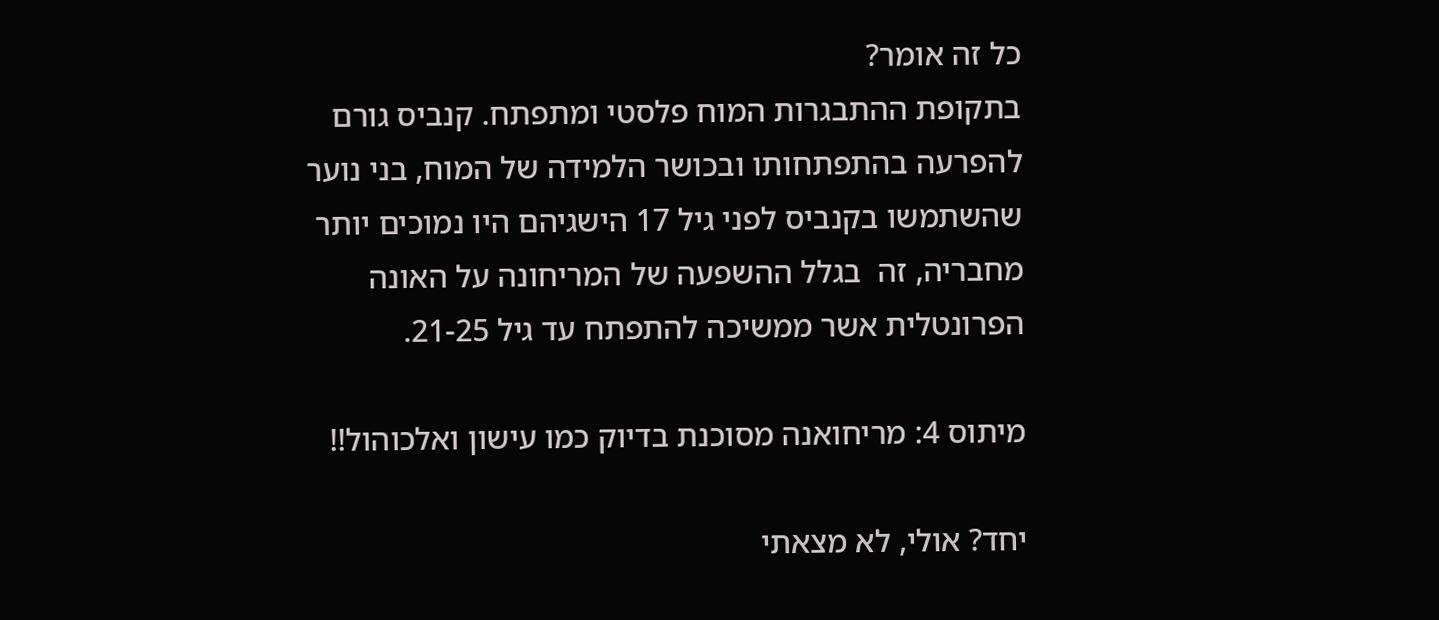כל זה אומר?
בתקופת ההתבגרות המוח פלסטי ומתפתח. קנביס גורם להפרעה בהתפתחותו ובכושר הלמידה של המוח, בני נוער שהשתמשו בקנביס לפני גיל 17 הישגיהם היו נמוכים יותר מחבריה, זה  בגלל ההשפעה של המריחונה על האונה הפרונטלית אשר ממשיכה להתפתח עד גיל 21-25.

מיתוס 4: מריחואנה מסוכנת בדיוק כמו עישון ואלכוהול!!

יחד? אולי, לא מצאתי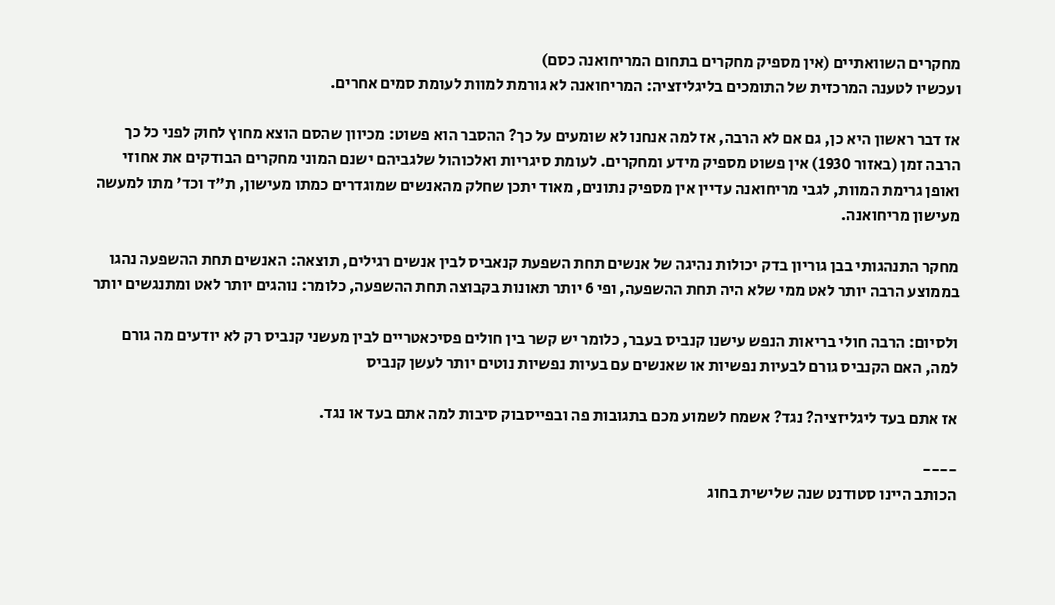מחקרים השוואתיים (אין מספיק מחקרים בתחום המריחואנה כסם)
ועכשיו לטענה המרכזית של התומכים בליגליזציה: המריחואנה לא גורמת למוות לעומת סמים אחרים.

אז דבר ראשון היא כן, גם אם לא הרבה, אז למה אנחנו לא שומעים על כך? ההסבר הוא פשוט: מכיוון שהסם הוצא מחוץ לחוק לפני כל כך הרבה זמן (באזור 1930) אין פשוט מספיק מידע ומחקרים. לעומת סיגריות ואלכוהול שלגביהם ישנם המוני מחקרים הבודקים את אחוזי ואופן גרימת המוות, לגבי מריחואנה עדיין אין מספיק נתונים, מאוד יתכן שחלק מהאנשים שמוגדרים כמתו מעישון, ת"ד וכד' מתו למעשה מעישון מריחואנה.

מחקר התנהגותי בבן גוריון בדק יכולות נהיגה של אנשים תחת השפעת קנאביס לבין אנשים רגילים, תוצאה: האנשים תחת ההשפעה נהגו בממוצע הרבה יותר לאט ממי שלא היה תחת ההשפעה, ופי 6 יותר תאונות בקבוצה תחת ההשפעה, כלומר: נוהגים יותר לאט ומתנגשים יותר

ולסיום: הרבה חולי בריאות הנפש עישנו קנביס בעבר, כלומר יש קשר בין חולים פסיכאטריים לבין מעשני קנביס רק לא יודעים מה גורם למה, האם הקנביס גורם לבעיות נפשיות או שאנשים עם בעיות נפשיות נוטים יותר לעשן קנביס

אז אתם בעד ליגליזציה? נגד? אשמח לשמוע מכם בתגובות פה ובפייסבוק סיבות למה אתם בעד או נגד.

----
הכותב היינו סטודנט שנה שלישית בחוג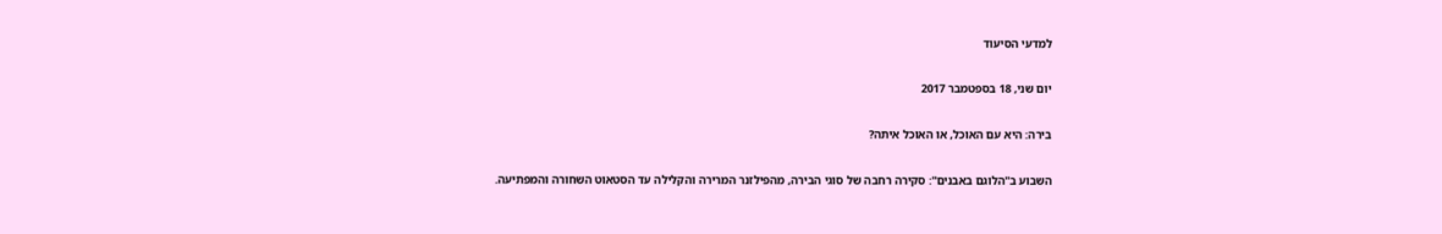למדעי הסיעוד

יום שני, 18 בספטמבר 2017

בירה: היא עם האוכל, או האוכל איתה?

השבוע ב"הלוגם באבנים": סקירה רחבה של סוגי הבירה, מהפילזנר המרירה והקלילה עד הסטאוט השחורה והמפתיעה.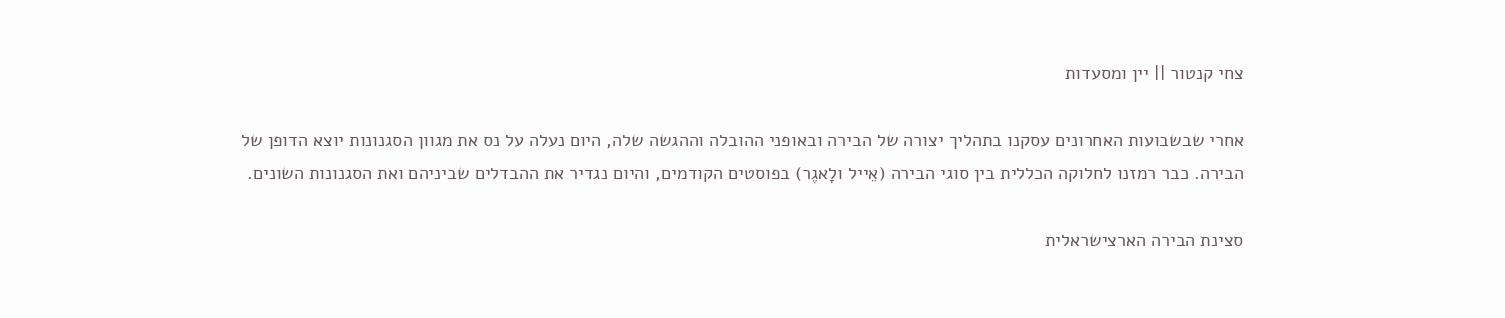צחי קנטור || יין ומסעדות

אחרי שבשבועות האחרונים עסקנו בתהליך יצורה של הבירה ובאופני ההובלה וההגשה שלה, היום נעלה על נס את מגוון הסגנונות יוצא הדופן של הבירה. כבר רמזנו לחלוקה הכללית בין סוגי הבירה (אֵייל ולָאגֶר) בפוסטים הקודמים, והיום נגדיר את ההבדלים שביניהם ואת הסגנונות השונים.

סצינת הבירה הארצישראלית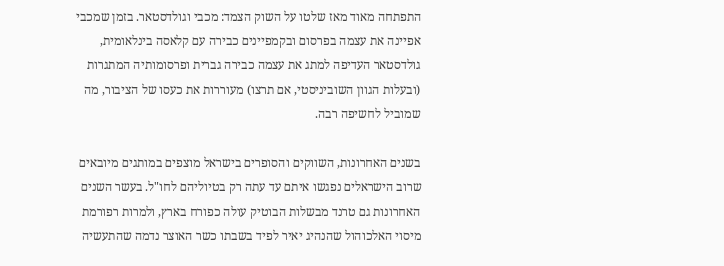התפתחה מאוד מאז שלטו על השוק הצמד: מכבי וגולדסטאר. בזמן שמכבי אפיינה את עצמה בפרסום ובקמפיינים כבירה עם קלאסה בינלאומית, גולדסטאר העדיפה למתג את עצמה כבירה גברית ופרסומותיה המתגרות (ובעלות הגוון השוביניסטי, אם תרצו) מעוררות את כעסו של הציבור, מה שמוביל לחשיפה רבה.

בשנים האחרונות, השווקים והסופרים בישראל מוצפים במותגים מיובאים שרוב הישראלים נפגשו איתם עד עתה רק בטיוליהם לחו"ל. בעשר השנים האחרונות גם טרנד מבשלות הבוטיק עולה כפורח בארץ, ולמרות רפורמת מיסוי האלכוהול שהנהיג יאיר לפיד בשבתו כשר האוצר נדמה שהתעשיה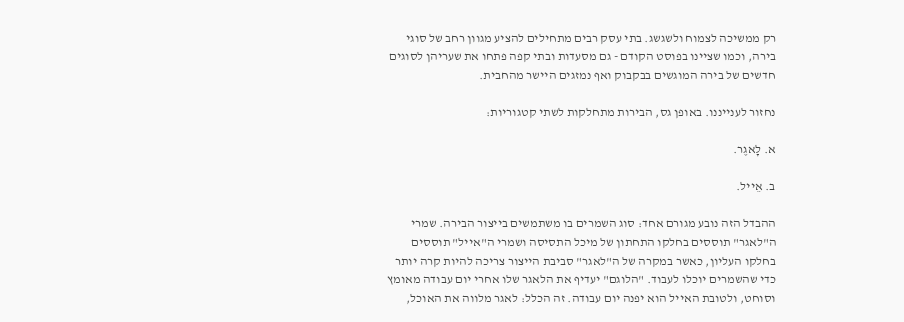רק ממשיכה לצמוח ולשגשג. בתי עסק רבים מתחילים להציע מגוון רחב של סוגי בירה, וכמו שציינו בפוסט הקודם - גם מסעדות ובתי קפה פתחו את שעריהן לסוגים חדשים של בירה המוגשים בבקבוק ואף נמזגים היישר מהחבית.

נחזור לענייננו. באופן גס, הבירות מתחלקות לשתי קטגוריות:

א. לָאגֶר.

ב. אֵייל.

ההבדל הזה נובע מגורם אחד: סוג השמרים בו משתמשים בייצור הבירה. שמרי ה"לאגר" תוססים בחלקו התחתון של מיכל התסיסה ושמרי ה"אייל" תוססים בחלקו העליון, כאשר במקרה של ה"לאגר" סביבת הייצור צריכה להיות קרה יותר כדי שהשמרים יוכלו לעבוד. "הלוגם" יעדיף את הלאגר שלו אחרי יום עבודה מאומץ וסוחט, ולטובת האייל הוא יפנה יום עבודה. זה הכלל: לאגר מלווה את האוכל,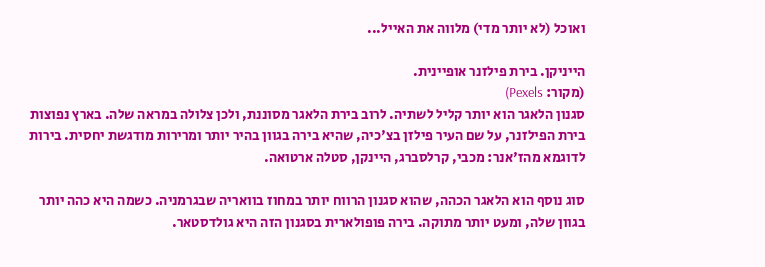ואוכל (לא יותר מדי) מלווה את האייל...

הייניקן. בירת פילזנר אופיינית.
(מקור: Pexels)
סגנון הלאגר הוא יותר קליל לשתיה. לרוב בירת הלאגר מסוננת, ולכן צלולה במראה שלה. בארץ נפוצות בירת הפילזנר, על שם העיר פילזן בצ'כיה, שהיא בירה בגוון בהיר יותר ומרירות מודגשת יחסית. בירות לדוגמא מהז'אנר: מכבי, קרלסברג, היינקן, סטלה ארטואה.

סוג נוסף הוא הלאגר הכהה, שהוא סגנון הרווח יותר במחוז בוואריה שבגרמניה. כשמה היא כהה יותר בגוון שלה, ומעט יותר מתוקה. בירה פופולארית בסגנון הזה היא גולדסטאר.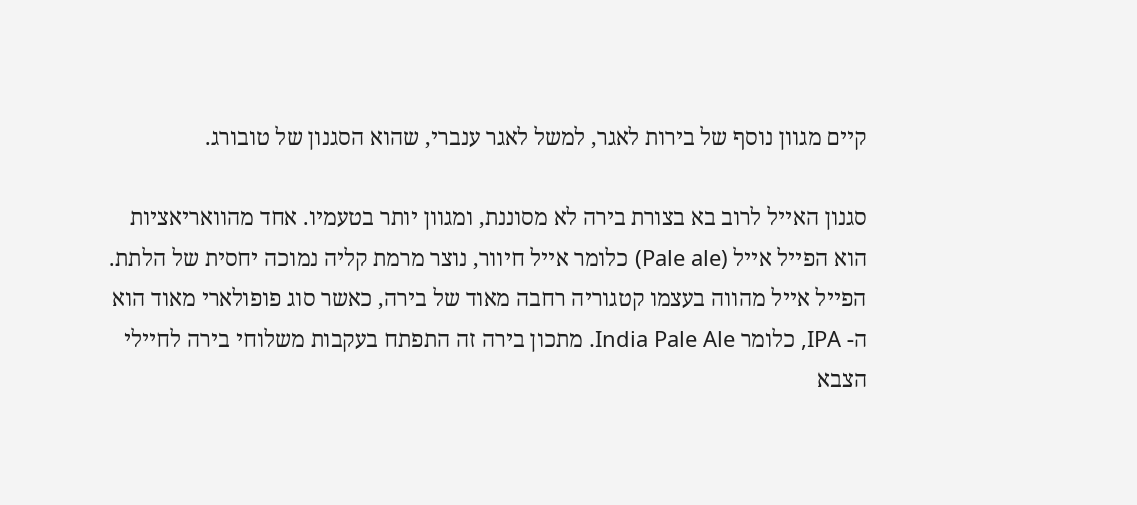קיים מגוון נוסף של בירות לאגר, למשל לאגר ענברי, שהוא הסגנון של טובורג.

סגנון האייל לרוב בא בצורת בירה לא מסוננת, ומגוון יותר בטעמיו. אחד מהוואריאציות הוא הפייל אייל (Pale ale) כלומר אייל חיוור, נוצר מרמת קליה נמוכה יחסית של הלתת. הפייל אייל מהווה בעצמו קטגוריה רחבה מאוד של בירה, כאשר סוג פופולארי מאוד הוא ה- IPA, כלומר India Pale Ale. מתכון בירה זה התפתח בעקבות משלוחי בירה לחיילי הצבא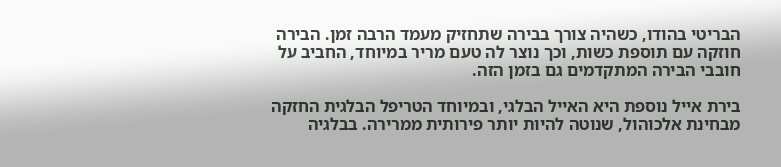הבריטי בהודו, כשהיה צורך בבירה שתחזיק מעמד הרבה זמן. הבירה חוזקה עם תוספת כשות, וכך נוצר לה טעם מריר במיוחד, החביב על חובבי הבירה המתקדמים גם בזמן הזה.

בירת אייל נוספת היא האייל הבלגי, ובמיוחד הטריפל הבלגית החזקה מבחינת אלכוהול, שנוטה להיות יותר פירותית ממרירה. בבלגיה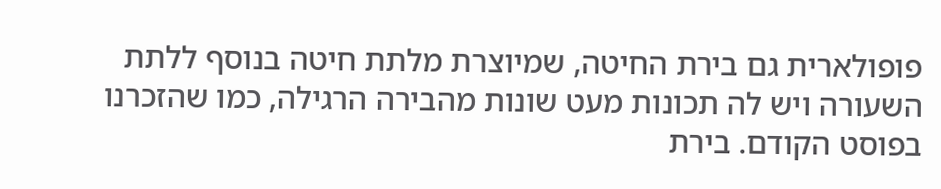פופולארית גם בירת החיטה, שמיוצרת מלתת חיטה בנוסף ללתת השעורה ויש לה תכונות מעט שונות מהבירה הרגילה, כמו שהזכרנו בפוסט הקודם. בירת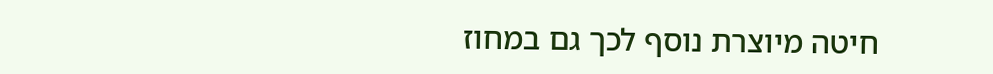חיטה מיוצרת נוסף לכך גם במחוז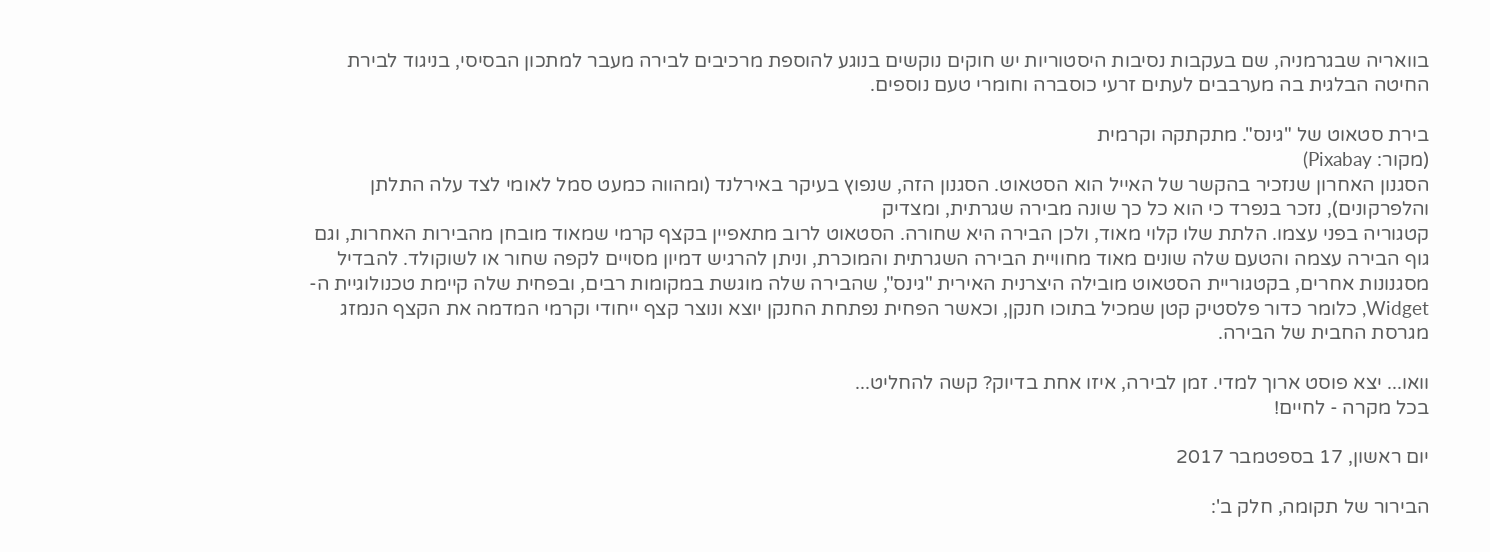בוואריה שבגרמניה, שם בעקבות נסיבות היסטוריות יש חוקים נוקשים בנוגע להוספת מרכיבים לבירה מעבר למתכון הבסיסי, בניגוד לבירת החיטה הבלגית בה מערבבים לעתים זרעי כוסברה וחומרי טעם נוספים.

בירת סטאוט של "גינס". מתקתקה וקרמית
(מקור: Pixabay)
הסגנון האחרון שנזכיר בהקשר של האייל הוא הסטאוט. הסגנון הזה, שנפוץ בעיקר באירלנד (ומהווה כמעט סמל לאומי לצד עלה התלתן והלפרקונים), נזכר בנפרד כי הוא כל כך שונה מבירה שגרתית, ומצדיק
קטגוריה בפני עצמו. הלתת שלו קלוי מאוד, ולכן הבירה היא שחורה. הסטאוט לרוב מתאפיין בקצף קרמי שמאוד מובחן מהבירות האחרות, וגם גוף הבירה עצמה והטעם שלה שונים מאוד מחוויית הבירה השגרתית והמוכרת, וניתן להרגיש דמיון מסויים לקפה שחור או לשוקולד. להבדיל מסגנונות אחרים, בקטגוריית הסטאוט מובילה היצרנית האירית "גינס", שהבירה שלה מוגשת במקומות רבים, ובפחית שלה קיימת טכנולוגיית ה-Widget, כלומר כדור פלסטיק קטן שמכיל בתוכו חנקן, וכאשר הפחית נפתחת החנקן יוצא ונוצר קצף ייחודי וקרמי המדמה את הקצף הנמזג מגרסת החבית של הבירה.

וואו... יצא פוסט ארוך למדי. זמן לבירה, איזו אחת בדיוק? קשה להחליט...
בכל מקרה - לחיים!

יום ראשון, 17 בספטמבר 2017

הבירור של תקומה, חלק ב':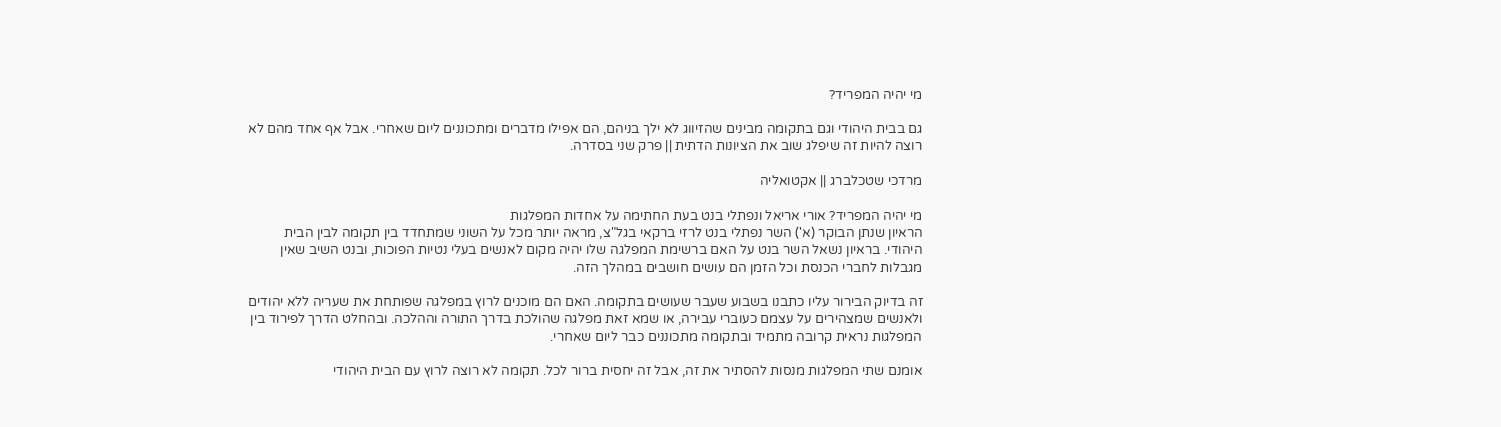מי יהיה המפריד?

גם בבית היהודי וגם בתקומה מבינים שהזיווג לא ילך בניהם, הם אפילו מדברים ומתכוננים ליום שאחרי. אבל אף אחד מהם לא רוצה להיות זה שיפלג שוב את הציונות הדתית || פרק שני בסדרה.

מרדכי שטכלברג || אקטואליה

מי יהיה המפריד? אורי אריאל ונפתלי בנט בעת החתימה על אחדות המפלגות
הראיון שנתן הבוקר (א') השר נפתלי בנט לרזי ברקאי בגל"צ, מראה יותר מכל על השוני שמתחדד בין תקומה לבין הבית היהודי. בראיון נשאל השר בנט על האם ברשימת המפלגה שלו יהיה מקום לאנשים בעלי נטיות הפוכות, ובנט השיב שאין מגבלות לחברי הכנסת וכל הזמן הם עושים חושבים במהלך הזה.

זה בדיוק הבירור עליו כתבנו בשבוע שעבר שעושים בתקומה. האם הם מוכנים לרוץ במפלגה שפותחת את שעריה ללא יהודים ולאנשים שמצהירים על עצמם כעוברי עבירה, או שמא זאת מפלגה שהולכת בדרך התורה וההלכה. ובהחלט הדרך לפירוד בין המפלגות נראית קרובה מתמיד ובתקומה מתכוננים כבר ליום שאחרי.

אומנם שתי המפלגות מנסות להסתיר את זה, אבל זה יחסית ברור לכל. תקומה לא רוצה לרוץ עם הבית היהודי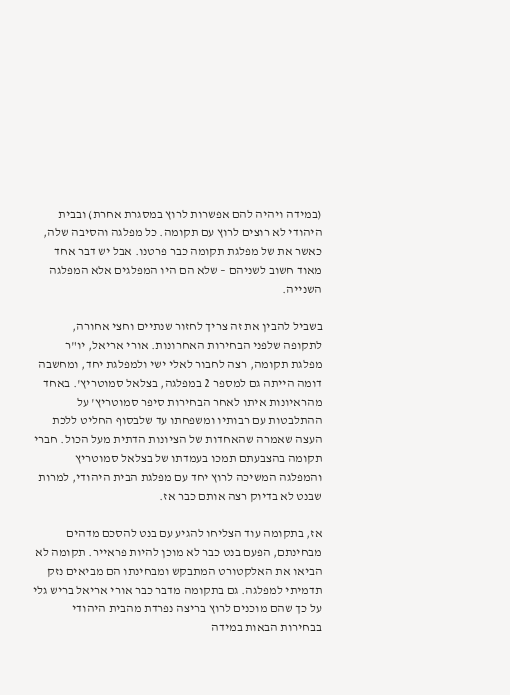(במידה ויהיה להם אפשרות לרוץ במסגרת אחרת) ובבית היהודי לא רוצים לרוץ עם תקומה. כל מפלגה והסיבה שלה, כאשר את של מפלגת תקומה כבר פרטנו. אבל יש דבר אחד מאוד חשוב לשניהם – שלא הם היו המפלגים אלא המפלגה השנייה.

בשביל להבין את זה צריך לחזור שנתיים וחצי אחורה, לתקופה שלפני הבחירות האחרונות. אורי אריאל, יו"ר מפלגת תקומה, רצה לחבור לאלי ישי ולמפלגת יחד, ומחשבה דומה הייתה גם למספר 2 במפלגה, בצלאל סמוטריץ'. באחד מהראיונות איתו לאחר הבחירות סיפר סמוטריץ' על ההתלבטות עם רבותיו ומשפחתו עד שלבסוף החליט ללכת העצה שאמרה שהאחדות של הציונות הדתית מעל הכול. חברי תקומה בהצבעתם תמכו בעמדתו של בצלאל סמוטריץ והמפלגה המשיכה לרוץ יחד עם מפלגת הבית היהודי, למרות שבנט לא בדיוק רצה אותם כבר אז.

אז, בתקומה עוד הצליחו להגיע עם בנט להסכם מדהים מבחינתם, הפעם בנט כבר לא מוכן להיות פראייר. תקומה לא הביאו את האלקטורט המתבקש ומבחינתו הם מביאים נזק תדמיתי למפלגה. גם בתקומה מדבר כבר אורי אריאל בריש גלי על כך שהם מוכנים לרוץ בריצה נפרדת מהבית היהודי בבחירות הבאות במידה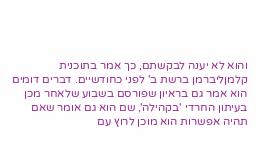והוא לא יענה לבקשתם, כך אמר בתוכנית קלמןליברמן ברשת ב' לפני כחודשיים. דברים דומים הוא אמר גם בראיון שפורסם בשבוע שלאחר מכן בעיתון החרדי 'בקהילה', שם הוא גם אומר שאם תהיה אפשרות הוא מוכן לרוץ עם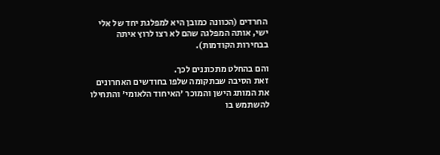החרדים (הכוונה כמובן היא למפלגת יחד של אלי ישי, אותה המפלגה שהם לא רצו לרוץ איתה בבחירות הקודמות).

והם בהחלט מתכוננים לכך.
זאת הסיבה שבתקומה שלפו בחודשים האחרונים את המותג הישן והמוכר 'האיחוד הלאומי' והתחילו להשתמש בו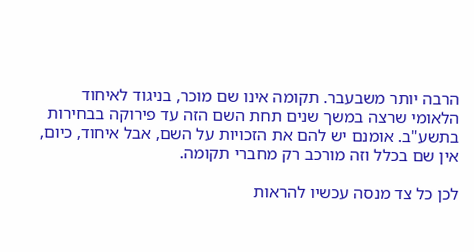הרבה יותר משבעבר. תקומה אינו שם מוכר, בניגוד לאיחוד הלאומי שרצה במשך שנים תחת השם הזה עד פירוקה בבחירות בתשע"ב. אומנם יש להם את הזכויות על השם, אבל איחוד, כיום, אין שם בכלל וזה מורכב רק מחברי תקומה.

לכן כל צד מנסה עכשיו להראות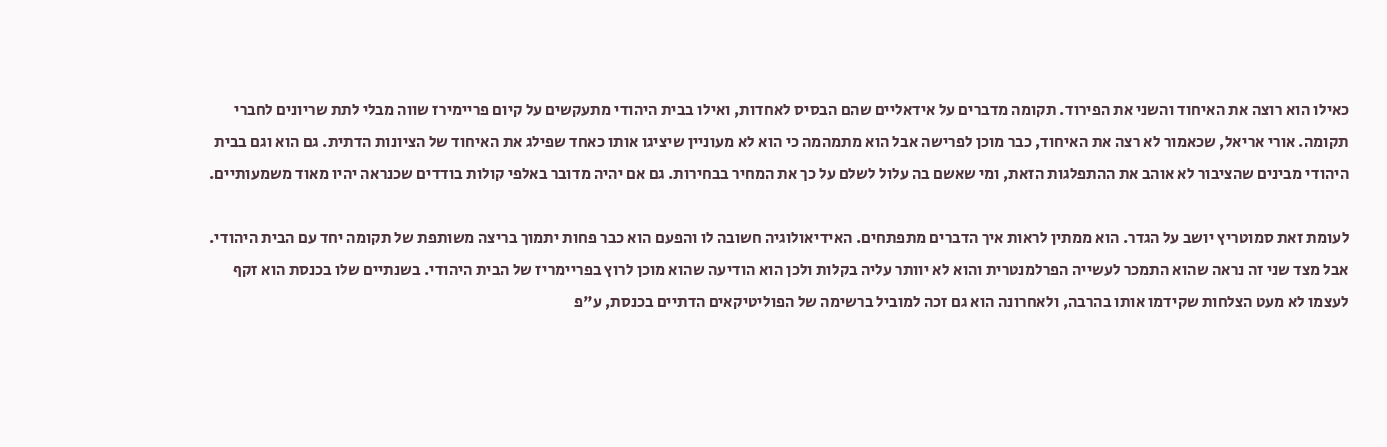כאילו הוא רוצה את האיחוד והשני את הפירוד. תקומה מדברים על אידאליים שהם הבסיס לאחדות, ואילו בבית היהודי מתעקשים על קיום פריימירז שווה מבלי לתת שריונים לחברי תקומה. אורי אריאל, שכאמור לא רצה את האיחוד, כבר מוכן לפרישה אבל הוא מתמהמה כי הוא לא מעוניין שיציגו אותו כאחד שפילג את האיחוד של הציונות הדתית. גם הוא וגם בבית היהודי מבינים שהציבור לא אוהב את ההתפלגות הזאת, ומי שאשם בה עלול לשלם על כך את המחיר בבחירות. גם אם יהיה מדובר באלפי קולות בודדים שכנראה יהיו מאוד משמעותיים.

לעומת זאת סמוטריץ יושב על הגדר. הוא ממתין לראות איך הדברים מתפתחים. האידיאולוגיה חשובה לו והפעם הוא כבר פחות יתמוך בריצה משותפת של תקומה יחד עם הבית היהודי. אבל מצד שני זה נראה שהוא התמכר לעשייה הפרלמנטרית והוא לא יוותר עליה בקלות ולכן הוא הודיעה שהוא מוכן לרוץ בפריימריז של הבית היהודי. בשנתיים שלו בכנסת הוא זקף לעצמו לא מעט הצלחות שקידמו אותו בהרבה, ולאחרונה הוא גם זכה למוביל ברשימה של הפוליטיקאים הדתיים בכנסת, ע"פ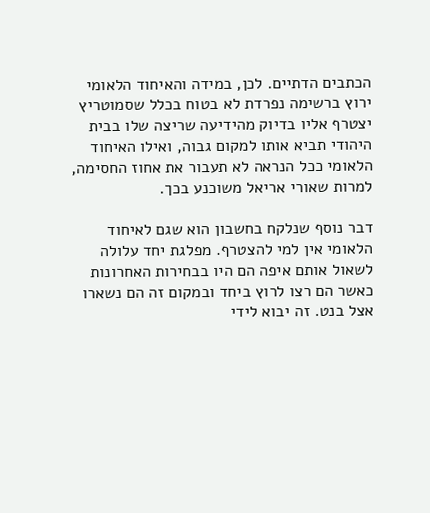הכתבים הדתיים. לכן, במידה והאיחוד הלאומי ירוץ ברשימה נפרדת לא בטוח בכלל שסמוטריץ יצטרף אליו בדיוק מהידיעה שריצה שלו בבית היהודי תביא אותו למקום גבוה, ואילו האיחוד הלאומי ככל הנראה לא תעבור את אחוז החסימה, למרות שאורי אריאל משוכנע בכך.

דבר נוסף שנלקח בחשבון הוא שגם לאיחוד הלאומי אין למי להצטרף. מפלגת יחד עלולה לשאול אותם איפה הם היו בבחירות האחרונות כאשר הם רצו לרוץ ביחד ובמקום זה הם נשארו אצל בנט. זה יבוא לידי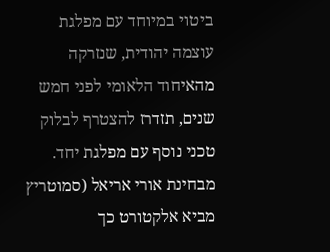ביטוי במיוחד עם מפלגת עוצמה יהודית, שנזרקה מהאיחוד הלאומי לפני חמש שנים, תזדרז להצטרף לבלוק טכני נוסף עם מפלגת יחד. מבחינת אורי אריאל (סמוטריץ מביא אלקטורט כך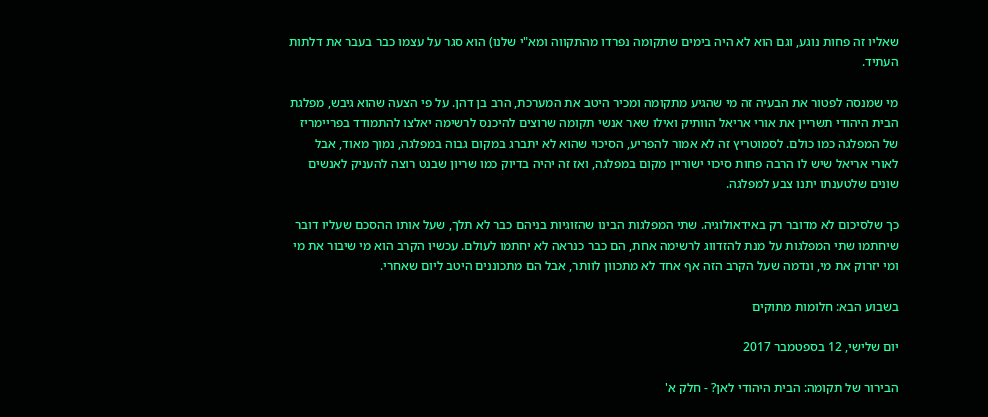שאליו זה פחות נוגע, וגם הוא לא היה בימים שתקומה נפרדו מהתקווה ומא"י שלנו) הוא סגר על עצמו כבר בעבר את דלתות העתיד.

מי שמנסה לפטור את הבעיה זה מי שהגיע מתקומה ומכיר היטב את המערכת, הרב בן דהן. על פי הצעה שהוא גיבש, מפלגת הבית היהודי תשריין את אורי אריאל הוותיק ואילו שאר אנשי תקומה שרוצים להיכנס לרשימה יאלצו להתמודד בפריימריז של המפלגה כמו כולם. לסמוטריץ זה לא אמור להפריע, הסיכוי שהוא לא יתברג במקום גבוה במפלגה, נמוך מאוד, אבל לאורי אריאל שיש לו הרבה פחות סיכוי ישוריין מקום במפלגה, ואז זה יהיה בדיוק כמו שריון שבנט רוצה להעניק לאנשים שונים שלטענתו יתנו צבע למפלגה.

כך שלסיכום לא מדובר רק באידאולוגיה. שתי המפלגות הבינו שהזוגיות בניהם כבר לא תלך, שעל אותו ההסכם שעליו דובר שיחתמו שתי המפלגות על מנת להזדווג לרשימה אחת, הם כבר כנראה לא יחתמו לעולם. עכשיו הקרב הוא מי שיבור את מי ומי יזרוק את מי, ונדמה שעל הקרב הזה אף אחד לא מתכוון לוותר, אבל הם מתכוננים היטב ליום שאחרי.

בשבוע הבא: חלומות מתוקים

יום שלישי, 12 בספטמבר 2017

הבירור של תקומה: הבית היהודי לאן? - חלק א'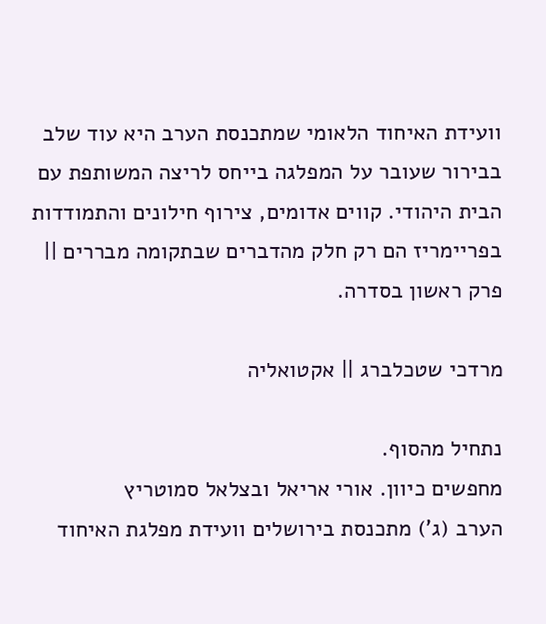וועידת האיחוד הלאומי שמתכנסת הערב היא עוד שלב בבירור שעובר על המפלגה בייחס לריצה המשותפת עם הבית היהודי. קווים אדומים, צירוף חילונים והתמודדות בפריימריז הם רק חלק מהדברים שבתקומה מבררים || פרק ראשון בסדרה.

מרדכי שטכלברג || אקטואליה

נתחיל מהסוף.
מחפשים כיוון. אורי אריאל ובצלאל סמוטריץ
הערב (ג') מתכנסת בירושלים וועידת מפלגת האיחוד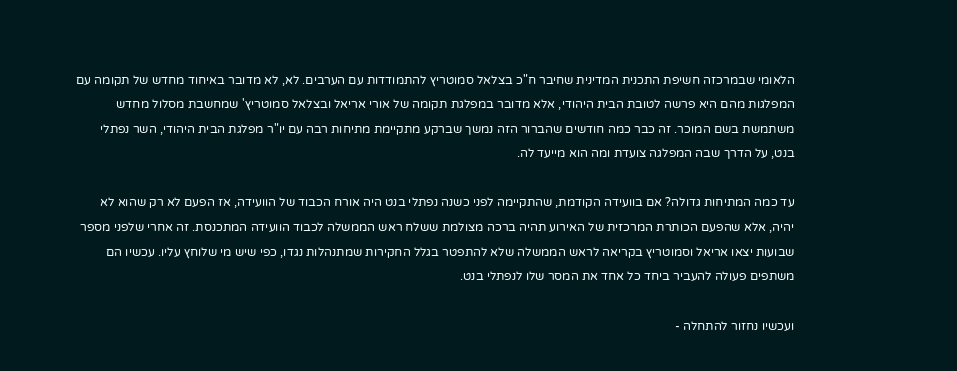הלאומי שבמרכזה חשיפת התכנית המדינית שחיבר ח"כ בצלאל סמוטריץ להתמודדות עם הערבים. לא, לא מדובר באיחוד מחדש של תקומה עם המפלגות מהם היא פרשה לטובת הבית היהודי, אלא מדובר במפלגת תקומה של אורי אריאל ובצלאל סמוטריץ' שמחשבת מסלול מחדש משתמשת בשם המוכר. זה כבר כמה חודשים שהברור הזה נמשך שברקע מתקיימת מתיחות רבה עם יו"ר מפלגת הבית היהודי, השר נפתלי בנט, על הדרך שבה המפלגה צועדת ומה הוא מייעד לה.

עד כמה המתיחות גדולה? אם בוועידה הקודמת, שהתקיימה לפני כשנה נפתלי בנט היה אורח הכבוד של הוועידה, אז הפעם לא רק שהוא לא יהיה, אלא שהפעם הכותרת המרכזית של האירוע תהיה ברכה מצולמת ששלח ראש הממשלה לכבוד הוועידה המתכנסת. זה אחרי שלפני מספר שבועות יצאו אריאל וסמוטריץ בקריאה לראש הממשלה שלא להתפטר בגלל החקירות שמתנהלות נגדו, כפי שיש מי שלוחץ עליו. עכשיו הם משתפים פעולה להעביר ביחד כל אחד את המסר שלו לנפתלי בנט.

ועכשיו נחזור להתחלה -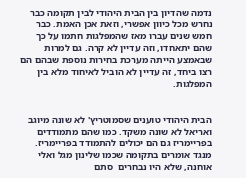נדמה שהדיון בין הבית היהודי לבין תקומה כבר נחרש מכל כיוון אפשרי, וזאת אכן האמת. כבר חמש שנים עברו מאז שהמפלגות חתמו על כך שהם יתאחדו, וזה עדיין לא קרה. גם למרות שבאמצע הייתה מערכת בחירות נוספת שבהם הם רצו ביחד, זה עדיין לא הוביל לאיחוד מלא בין המפלגות.


הבית היהודי טוענים שסמוטריץ' לא שונה מיוגב ואריאל לא שונה משקד. כמו שהם מתמודדים בפריימריז גם הם יכולים להתמודד בפריימריז. מנגד אומרים בתקומה שכמו שלינון מגל ואלי אוחנה, שלא היו נבחרים  סתם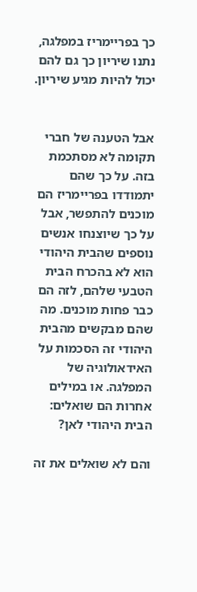כך בפריימריז במפלגה, נתנו שיריון כך גם להם יכול להיות מגיע שיריון.


אבל הטענה של חברי תקומה לא מסתכמת בזה. על כך שהם יתמודדו בפריימריז הם מוכנים להתפשר, אבל על כך שיוצנחו אנשים נוספים שהבית היהודי הוא לא בהכרח הבית הטבעי שלהם, לזה הם כבר פחות מוכנים. מה שהם מבקשים מהבית היהודי זה הסכמות על האידאולוגיה של המפלגה. או במילים אחרות הם שואלים: הבית היהודי לאן?

והם לא שואלים את זה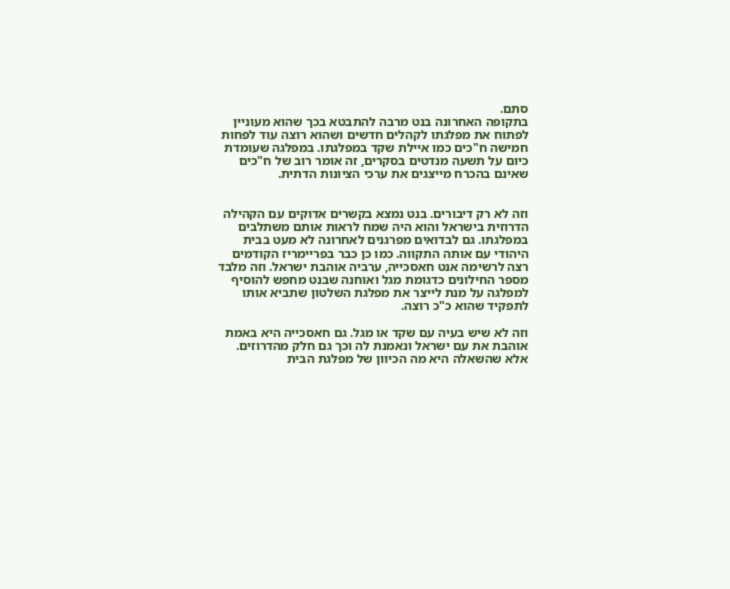סתם.
בתקופה האחרונה בנט מרבה להתבטא בכך שהוא מעוניין לפתוח את מפלגתו לקהלים חדשים ושהוא רוצה עוד לפחות חמישה ח"כים כמו איילת שקד במפלגתו. במפלגה שעומדת כיום על תשעה מנדטים בסקרים, זה אומר רוב של ח"כים שאינם בהכרח מייצגים את ערכי הציונות הדתית.


וזה לא רק דיבורים. בנט נמצא בקשרים אדוקים עם הקהילה הדרוזית בישראל והוא היה שמח לראות אותם משתלבים במפלגתו. גם לבדואים מפרגנים לאחרונה לא מעט בבית היהודי עם אותה התקווה. כמו כן כבר בפריימריז הקודמים רצה לרשימה אנט חאסכייה, ערביה אוהבת ישראל. וזה מלבד מספר החילונים כדגומת מגל ואוחנה שבנט מחפש להוסיף למפלגה על מנת לייצר את מפלגת השלטון שתביא אותו לתפקיד שהוא כ"כ רוצה.

וזה לא שיש בעיה עם שקד או מגל. גם חאסכייה היא באמת אוהבת את עם ישראל ונאמנת לה וכך גם חלק מהדרוזים. אלא שהשאלה היא מה הכיוון של מפלגת הבית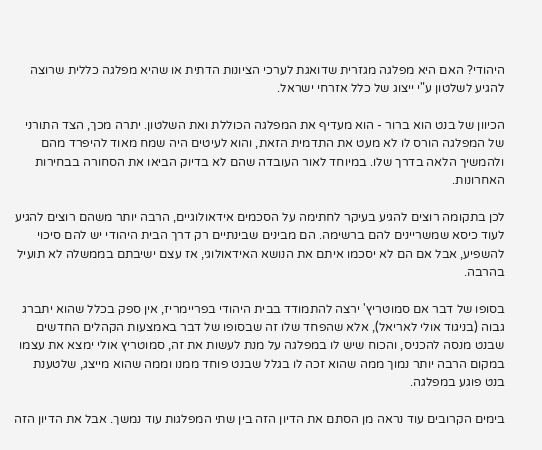היהודי? האם היא מפלגה מגזרית שדואגת לערכי הציונות הדתית או שהיא מפלגה כללית שרוצה להגיע לשלטון ע"י ייצוג של כלל אזרחי ישראל.

הכיוון של בנט הוא ברור - הוא מעדיף את המפלגה הכוללת ואת השלטון. יתרה מכך, הצד התורני של המפלגה הורס לו לא מעט את התדמית הזאת, והוא לעיטים היה שמח מאוד להיפרד מהם ולהמשיך הלאה בדרך שלו. במיוחד לאור העובדה שהם לא בדיוק הביאו את הסחורה בבחירות האחרונות.

לכן בתקומה רוצים להגיע בעיקר לחתימה על הסכמים אידאולוגיים, הרבה יותר משהם רוצים להגיע לעוד כיסא שמשריינים להם ברשימה. הם מבינים שבינתיים רק דרך הבית היהודי יש להם סיכוי להשפיע, אבל אם הם לא יסכמו איתם את הנושא האידאולוגי, אז עצם ישיבתם בממשלה לא תועיל בהרבה.

בסופו של דבר אם סמוטריץ' ירצה להתמודד בבית היהודי בפריימריז, אין ספק בכלל שהוא יתברג גבוה (בניגוד אולי לאריאל), אלא שהפחד שלו זה שבסופו של דבר באמצעות הקהלים החדשים שבנט מנסה להכניס, והכוח שיש לו במפלגה על מנת לעשות את זה, סמוטריץ אולי ימצא את עצמו במקום הרבה יותר נמוך ממה שהוא זכה לו בגלל שבנט פוחד ממנו וממה שהוא מייצג, שלטענת בנט פוגע במפלגה.

בימים הקרובים עוד נראה מן הסתם את הדיון הזה בין שתי המפלגות עוד נמשך. אבל את הדיון הזה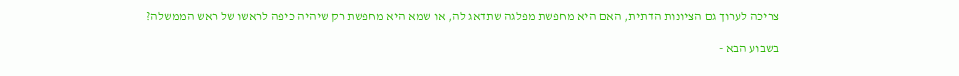צריכה לערוך גם הציונות הדתית, האם היא מחפשת מפלגה שתדאג לה, או שמא היא מחפשת רק שיהיה כיפה לראשו של ראש הממשלה?

בשבוע הבא -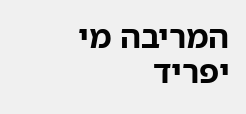המריבה מי יפריד